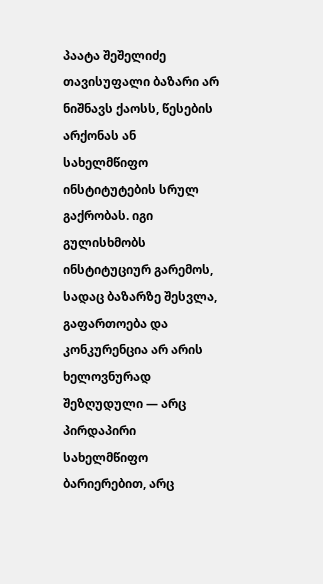პაატა შეშელიძე
თავისუფალი ბაზარი არ ნიშნავს ქაოსს, წესების არქონას ან სახელმწიფო ინსტიტუტების სრულ გაქრობას. იგი გულისხმობს ინსტიტუციურ გარემოს, სადაც ბაზარზე შესვლა, გაფართოება და კონკურენცია არ არის ხელოვნურად შეზღუდული — არც პირდაპირი სახელმწიფო ბარიერებით, არც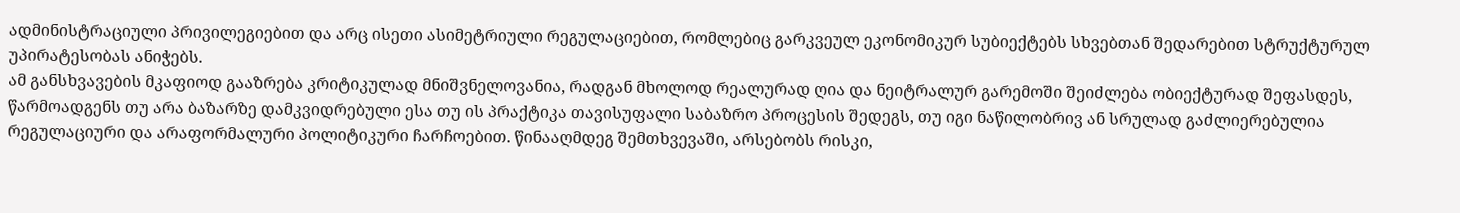ადმინისტრაციული პრივილეგიებით და არც ისეთი ასიმეტრიული რეგულაციებით, რომლებიც გარკვეულ ეკონომიკურ სუბიექტებს სხვებთან შედარებით სტრუქტურულ უპირატესობას ანიჭებს.
ამ განსხვავების მკაფიოდ გააზრება კრიტიკულად მნიშვნელოვანია, რადგან მხოლოდ რეალურად ღია და ნეიტრალურ გარემოში შეიძლება ობიექტურად შეფასდეს, წარმოადგენს თუ არა ბაზარზე დამკვიდრებული ესა თუ ის პრაქტიკა თავისუფალი საბაზრო პროცესის შედეგს, თუ იგი ნაწილობრივ ან სრულად გაძლიერებულია რეგულაციური და არაფორმალური პოლიტიკური ჩარჩოებით. წინააღმდეგ შემთხვევაში, არსებობს რისკი,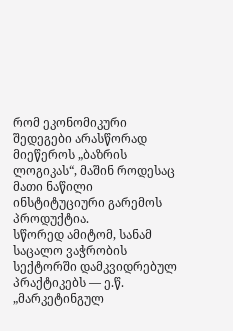რომ ეკონომიკური შედეგები არასწორად მიეწეროს „ბაზრის ლოგიკას“, მაშინ როდესაც მათი ნაწილი ინსტიტუციური გარემოს პროდუქტია.
სწორედ ამიტომ, სანამ საცალო ვაჭრობის სექტორში დამკვიდრებულ პრაქტიკებს — ე.წ. „მარკეტინგულ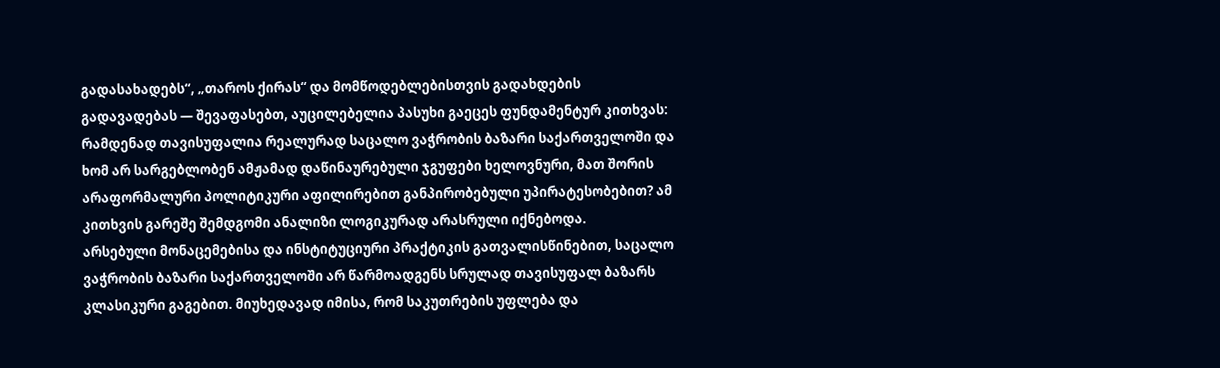გადასახადებს“, „თაროს ქირას“ და მომწოდებლებისთვის გადახდების გადავადებას — შევაფასებთ, აუცილებელია პასუხი გაეცეს ფუნდამენტურ კითხვას: რამდენად თავისუფალია რეალურად საცალო ვაჭრობის ბაზარი საქართველოში და ხომ არ სარგებლობენ ამჟამად დაწინაურებული ჯგუფები ხელოვნური, მათ შორის არაფორმალური პოლიტიკური აფილირებით განპირობებული უპირატესობებით? ამ კითხვის გარეშე შემდგომი ანალიზი ლოგიკურად არასრული იქნებოდა.
არსებული მონაცემებისა და ინსტიტუციური პრაქტიკის გათვალისწინებით, საცალო ვაჭრობის ბაზარი საქართველოში არ წარმოადგენს სრულად თავისუფალ ბაზარს კლასიკური გაგებით. მიუხედავად იმისა, რომ საკუთრების უფლება და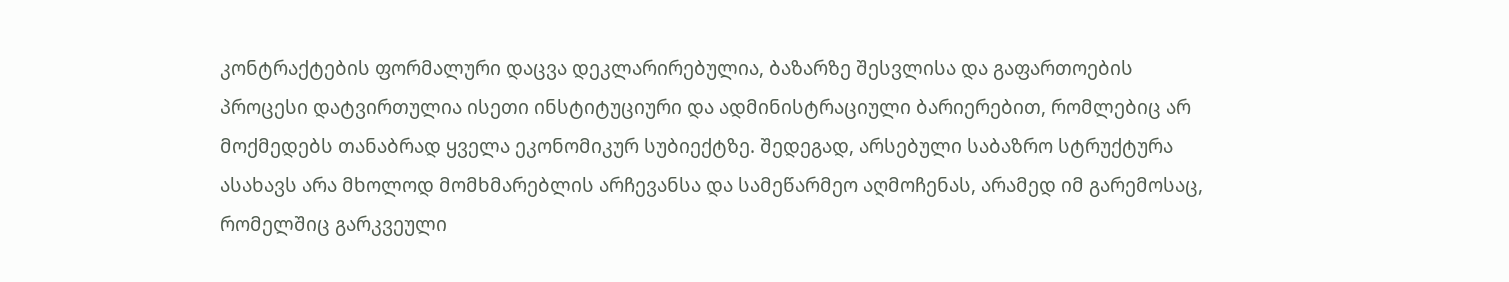კონტრაქტების ფორმალური დაცვა დეკლარირებულია, ბაზარზე შესვლისა და გაფართოების პროცესი დატვირთულია ისეთი ინსტიტუციური და ადმინისტრაციული ბარიერებით, რომლებიც არ მოქმედებს თანაბრად ყველა ეკონომიკურ სუბიექტზე. შედეგად, არსებული საბაზრო სტრუქტურა ასახავს არა მხოლოდ მომხმარებლის არჩევანსა და სამეწარმეო აღმოჩენას, არამედ იმ გარემოსაც, რომელშიც გარკვეული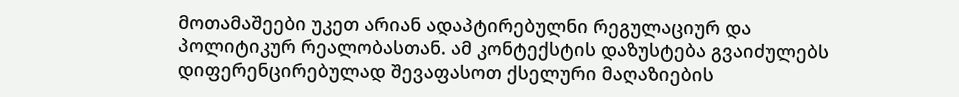მოთამაშეები უკეთ არიან ადაპტირებულნი რეგულაციურ და პოლიტიკურ რეალობასთან. ამ კონტექსტის დაზუსტება გვაიძულებს დიფერენცირებულად შევაფასოთ ქსელური მაღაზიების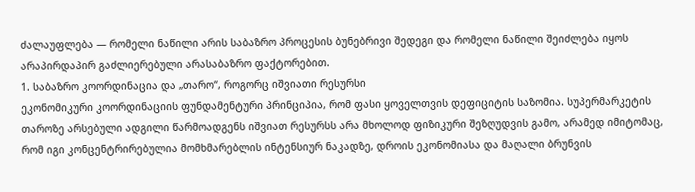ძალაუფლება — რომელი ნაწილი არის საბაზრო პროცესის ბუნებრივი შედეგი და რომელი ნაწილი შეიძლება იყოს არაპირდაპირ გაძლიერებული არასაბაზრო ფაქტორებით.
1. საბაზრო კოორდინაცია და „თარო“, როგორც იშვიათი რესურსი
ეკონომიკური კოორდინაციის ფუნდამენტური პრინციპია, რომ ფასი ყოველთვის დეფიციტის საზომია. სუპერმარკეტის თაროზე არსებული ადგილი წარმოადგენს იშვიათ რესურსს არა მხოლოდ ფიზიკური შეზღუდვის გამო, არამედ იმიტომაც, რომ იგი კონცენტრირებულია მომხმარებლის ინტენსიურ ნაკადზე, დროის ეკონომიასა და მაღალი ბრუნვის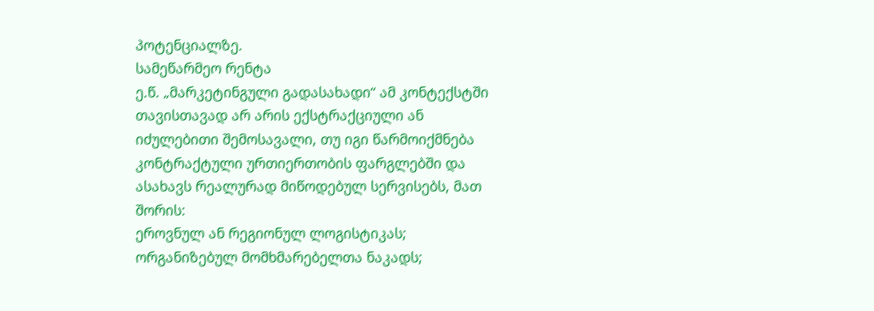პოტენციალზე.
სამეწარმეო რენტა
ე.წ. „მარკეტინგული გადასახადი“ ამ კონტექსტში თავისთავად არ არის ექსტრაქციული ან იძულებითი შემოსავალი, თუ იგი წარმოიქმნება კონტრაქტული ურთიერთობის ფარგლებში და ასახავს რეალურად მიწოდებულ სერვისებს, მათ შორის:
ეროვნულ ან რეგიონულ ლოგისტიკას;
ორგანიზებულ მომხმარებელთა ნაკადს;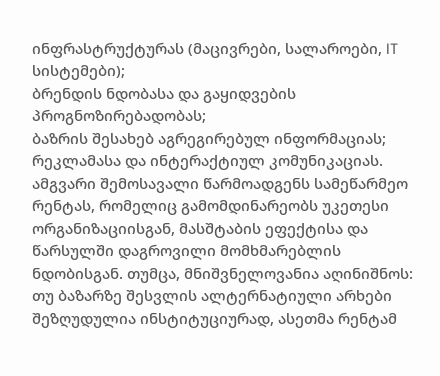ინფრასტრუქტურას (მაცივრები, სალაროები, IT სისტემები);
ბრენდის ნდობასა და გაყიდვების პროგნოზირებადობას;
ბაზრის შესახებ აგრეგირებულ ინფორმაციას;
რეკლამასა და ინტერაქტიულ კომუნიკაციას.
ამგვარი შემოსავალი წარმოადგენს სამეწარმეო რენტას, რომელიც გამომდინარეობს უკეთესი ორგანიზაციისგან, მასშტაბის ეფექტისა და წარსულში დაგროვილი მომხმარებლის ნდობისგან. თუმცა, მნიშვნელოვანია აღინიშნოს: თუ ბაზარზე შესვლის ალტერნატიული არხები შეზღუდულია ინსტიტუციურად, ასეთმა რენტამ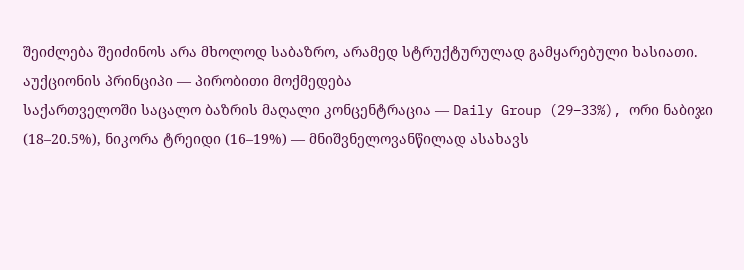შეიძლება შეიძინოს არა მხოლოდ საბაზრო, არამედ სტრუქტურულად გამყარებული ხასიათი.
აუქციონის პრინციპი — პირობითი მოქმედება
საქართველოში საცალო ბაზრის მაღალი კონცენტრაცია — Daily Group (29–33%), ორი ნაბიჯი (18–20.5%), ნიკორა ტრეიდი (16–19%) — მნიშვნელოვანწილად ასახავს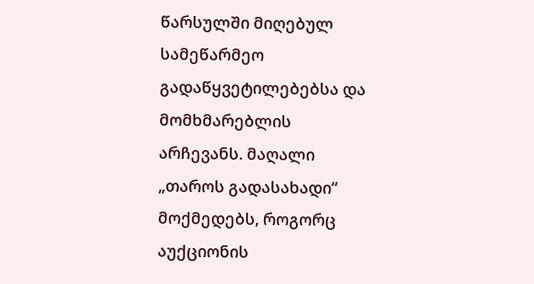წარსულში მიღებულ სამეწარმეო გადაწყვეტილებებსა და მომხმარებლის არჩევანს. მაღალი „თაროს გადასახადი“ მოქმედებს, როგორც აუქციონის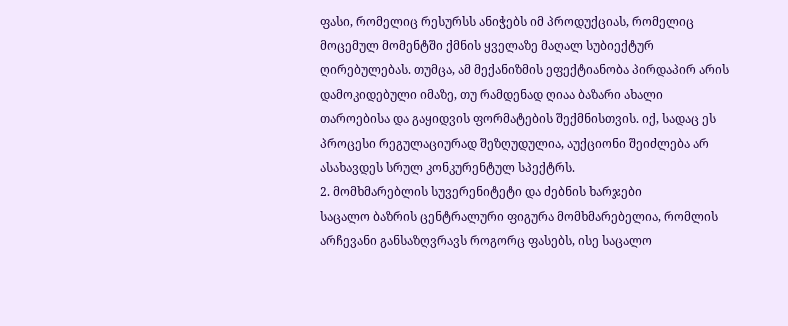ფასი, რომელიც რესურსს ანიჭებს იმ პროდუქციას, რომელიც მოცემულ მომენტში ქმნის ყველაზე მაღალ სუბიექტურ ღირებულებას. თუმცა, ამ მექანიზმის ეფექტიანობა პირდაპირ არის დამოკიდებული იმაზე, თუ რამდენად ღიაა ბაზარი ახალი თაროებისა და გაყიდვის ფორმატების შექმნისთვის. იქ, სადაც ეს პროცესი რეგულაციურად შეზღუდულია, აუქციონი შეიძლება არ ასახავდეს სრულ კონკურენტულ სპექტრს.
2. მომხმარებლის სუვერენიტეტი და ძებნის ხარჯები
საცალო ბაზრის ცენტრალური ფიგურა მომხმარებელია, რომლის არჩევანი განსაზღვრავს როგორც ფასებს, ისე საცალო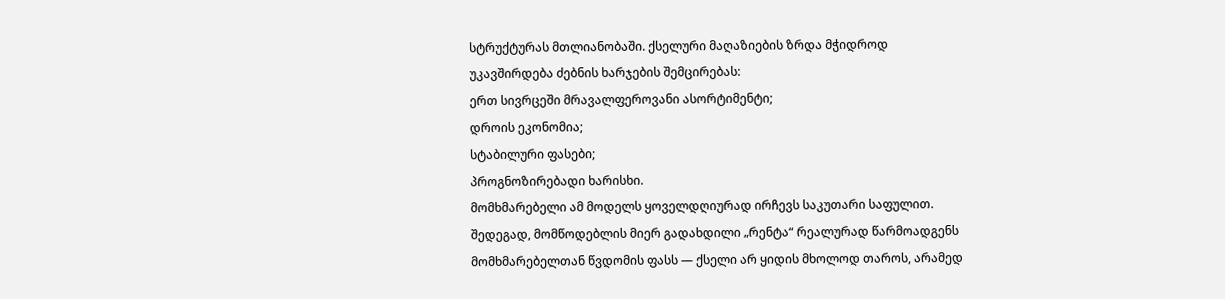სტრუქტურას მთლიანობაში. ქსელური მაღაზიების ზრდა მჭიდროდ უკავშირდება ძებნის ხარჯების შემცირებას:
ერთ სივრცეში მრავალფეროვანი ასორტიმენტი;
დროის ეკონომია;
სტაბილური ფასები;
პროგნოზირებადი ხარისხი.
მომხმარებელი ამ მოდელს ყოველდღიურად ირჩევს საკუთარი საფულით. შედეგად, მომწოდებლის მიერ გადახდილი „რენტა“ რეალურად წარმოადგენს მომხმარებელთან წვდომის ფასს — ქსელი არ ყიდის მხოლოდ თაროს, არამედ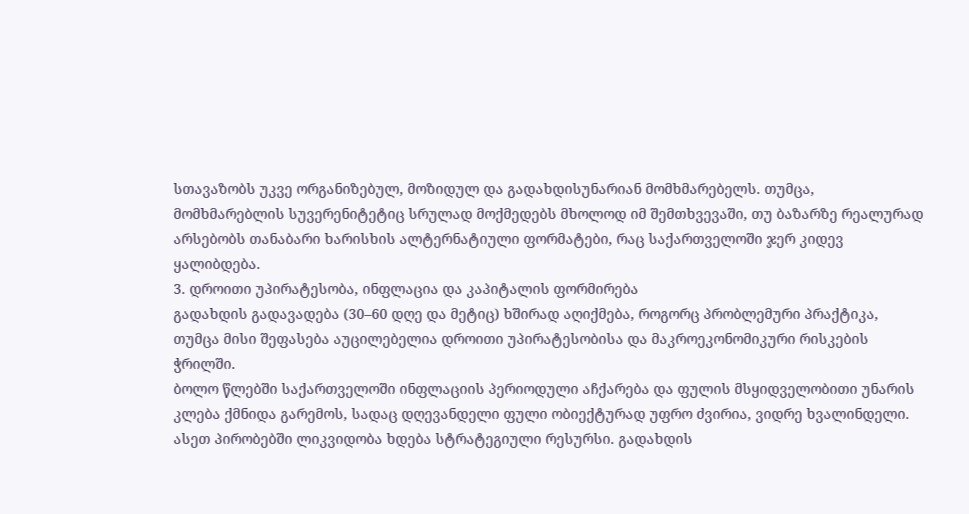სთავაზობს უკვე ორგანიზებულ, მოზიდულ და გადახდისუნარიან მომხმარებელს. თუმცა, მომხმარებლის სუვერენიტეტიც სრულად მოქმედებს მხოლოდ იმ შემთხვევაში, თუ ბაზარზე რეალურად არსებობს თანაბარი ხარისხის ალტერნატიული ფორმატები, რაც საქართველოში ჯერ კიდევ ყალიბდება.
3. დროითი უპირატესობა, ინფლაცია და კაპიტალის ფორმირება
გადახდის გადავადება (30–60 დღე და მეტიც) ხშირად აღიქმება, როგორც პრობლემური პრაქტიკა, თუმცა მისი შეფასება აუცილებელია დროითი უპირატესობისა და მაკროეკონომიკური რისკების ჭრილში.
ბოლო წლებში საქართველოში ინფლაციის პერიოდული აჩქარება და ფულის მსყიდველობითი უნარის კლება ქმნიდა გარემოს, სადაც დღევანდელი ფული ობიექტურად უფრო ძვირია, ვიდრე ხვალინდელი. ასეთ პირობებში ლიკვიდობა ხდება სტრატეგიული რესურსი. გადახდის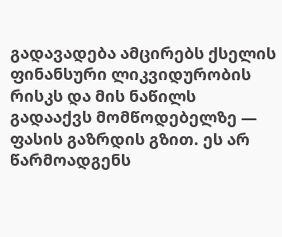გადავადება ამცირებს ქსელის ფინანსური ლიკვიდურობის რისკს და მის ნაწილს გადააქვს მომწოდებელზე — ფასის გაზრდის გზით. ეს არ წარმოადგენს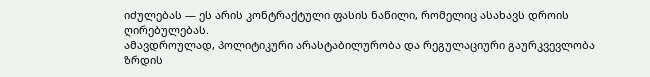იძულებას — ეს არის კონტრაქტული ფასის ნაწილი, რომელიც ასახავს დროის ღირებულებას.
ამავდროულად, პოლიტიკური არასტაბილურობა და რეგულაციური გაურკვევლობა ზრდის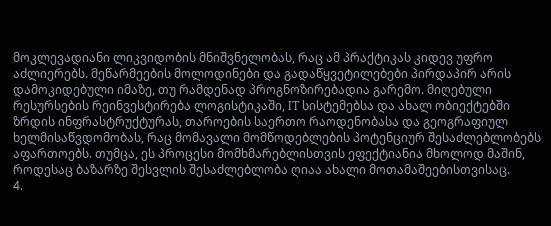მოკლევადიანი ლიკვიდობის მნიშვნელობას, რაც ამ პრაქტიკას კიდევ უფრო აძლიერებს. მეწარმეების მოლოდინები და გადაწყვეტილებები პირდაპირ არის დამოკიდებული იმაზე, თუ რამდენად პროგნოზირებადია გარემო. მიღებული რესურსების რეინვესტირება ლოგისტიკაში, IT სისტემებსა და ახალ ობიექტებში ზრდის ინფრასტრუქტურას, თაროების საერთო რაოდენობასა და გეოგრაფიულ ხელმისაწვდომობას, რაც მომავალი მომწოდებლების პოტენციურ შესაძლებლობებს აფართოებს. თუმცა, ეს პროცესი მომხმარებლისთვის ეფექტიანია მხოლოდ მაშინ, როდესაც ბაზარზე შესვლის შესაძლებლობა ღიაა ახალი მოთამაშეებისთვისაც.
4.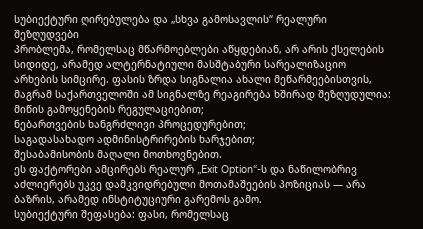სუბიექტური ღირებულება და „სხვა გამოსავლის“ რეალური შეზღუდვები
პრობლემა, რომელსაც მწარმოებლები აწყდებიან, არ არის ქსელების სიდიდე, არამედ ალტერნატიული მასშტაბური სარეალიზაციო არხების სიმცირე. ფასის ზრდა სიგნალია ახალი მეწარმეებისთვის, მაგრამ საქართველოში ამ სიგნალზე რეაგირება ხშირად შეზღუდულია:
მიწის გამოყენების რეგულაციებით;
ნებართვების ხანგრძლივი პროცედურებით;
საგადასახადო ადმინისტრირების ხარჯებით;
შესაბამისობის მაღალი მოთხოვნებით.
ეს ფაქტორები ამცირებს რეალურ „Exit Option“-ს და ნაწილობრივ აძლიერებს უკვე დამკვიდრებული მოთამაშეების პოზიციას — არა ბაზრის, არამედ ინსტიტუციური გარემოს გამო.
სუბიექტური შეფასება: ფასი, რომელსაც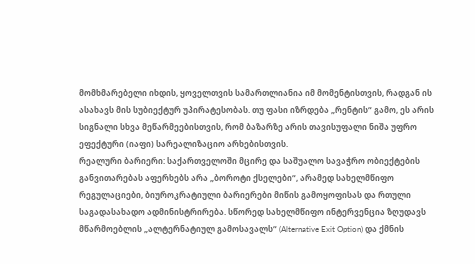მომხმარებელი იხდის, ყოველთვის სამართლიანია იმ მომენტისთვის, რადგან ის ასახავს მის სუბიექტურ უპირატესობას. თუ ფასი იზრდება „რენტის“ გამო, ეს არის სიგნალი სხვა მეწარმეებისთვის, რომ ბაზარზე არის თავისუფალი ნიშა უფრო ეფექტური (იაფი) სარეალიზაციო არხებისთვის.
რეალური ბარიერი: საქართველოში მცირე და საშუალო სავაჭრო ობიექტების განვითარებას აფერხებს არა „ბოროტი ქსელები“, არამედ სახელმწიფო რეგულაციები, ბიუროკრატიული ბარიერები მიწის გამოყოფისას და რთული საგადასახადო ადმინისტრირება. სწორედ სახელმწიფო ინტერვენცია ზღუდავს მწარმოებლის „ალტერნატიულ გამოსავალს“ (Alternative Exit Option) და ქმნის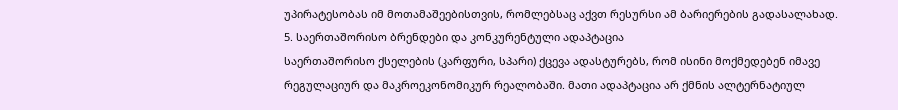უპირატესობას იმ მოთამაშეებისთვის, რომლებსაც აქვთ რესურსი ამ ბარიერების გადასალახად.
5. საერთაშორისო ბრენდები და კონკურენტული ადაპტაცია
საერთაშორისო ქსელების (კარფური, სპარი) ქცევა ადასტურებს, რომ ისინი მოქმედებენ იმავე რეგულაციურ და მაკროეკონომიკურ რეალობაში. მათი ადაპტაცია არ ქმნის ალტერნატიულ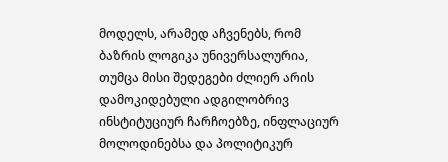მოდელს, არამედ აჩვენებს, რომ ბაზრის ლოგიკა უნივერსალურია, თუმცა მისი შედეგები ძლიერ არის დამოკიდებული ადგილობრივ ინსტიტუციურ ჩარჩოებზე, ინფლაციურ მოლოდინებსა და პოლიტიკურ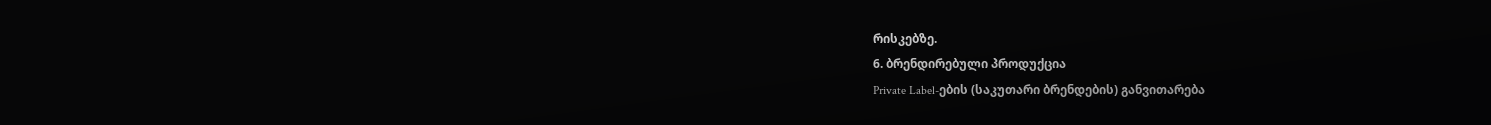რისკებზე.
6. ბრენდირებული პროდუქცია
Private Label-ების (საკუთარი ბრენდების) განვითარება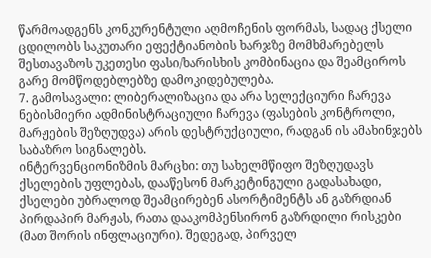წარმოადგენს კონკურენტული აღმოჩენის ფორმას, სადაც ქსელი ცდილობს საკუთარი ეფექტიანობის ხარჯზე მომხმარებელს შესთავაზოს უკეთესი ფასი/ხარისხის კომბინაცია და შეამციროს გარე მომწოდებლებზე დამოკიდებულება.
7. გამოსავალი: ლიბერალიზაცია და არა სელექციური ჩარევა
ნებისმიერი ადმინისტრაციული ჩარევა (ფასების კონტროლი, მარჟების შეზღუდვა) არის დესტრუქციული, რადგან ის ამახინჯებს საბაზრო სიგნალებს.
ინტერვენციონიზმის მარცხი: თუ სახელმწიფო შეზღუდავს ქსელების უფლებას, დააწესონ მარკეტინგული გადასახადი, ქსელები უბრალოდ შეამცირებენ ასორტიმენტს ან გაზრდიან პირდაპირ მარჟას, რათა დააკომპენსირონ გაზრდილი რისკები (მათ შორის ინფლაციური). შედეგად, პირველ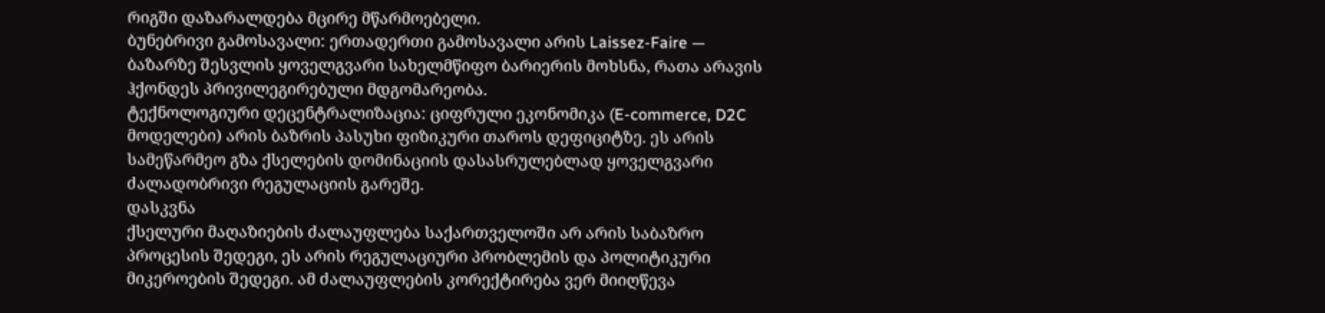რიგში დაზარალდება მცირე მწარმოებელი.
ბუნებრივი გამოსავალი: ერთადერთი გამოსავალი არის Laissez-Faire — ბაზარზე შესვლის ყოველგვარი სახელმწიფო ბარიერის მოხსნა, რათა არავის ჰქონდეს პრივილეგირებული მდგომარეობა.
ტექნოლოგიური დეცენტრალიზაცია: ციფრული ეკონომიკა (E-commerce, D2C მოდელები) არის ბაზრის პასუხი ფიზიკური თაროს დეფიციტზე. ეს არის სამეწარმეო გზა ქსელების დომინაციის დასასრულებლად ყოველგვარი ძალადობრივი რეგულაციის გარეშე.
დასკვნა
ქსელური მაღაზიების ძალაუფლება საქართველოში არ არის საბაზრო პროცესის შედეგი, ეს არის რეგულაციური პრობლემის და პოლიტიკური მიკეროების შედეგი. ამ ძალაუფლების კორექტირება ვერ მიიღწევა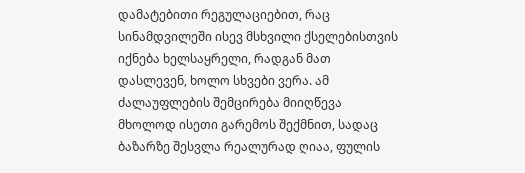დამატებითი რეგულაციებით, რაც სინამდვილეში ისევ მსხვილი ქსელებისთვის იქნება ხელსაყრელი, რადგან მათ დასლევენ, ხოლო სხვები ვერა. ამ ძალაუფლების შემცირება მიიღწევა მხოლოდ ისეთი გარემოს შექმნით, სადაც ბაზარზე შესვლა რეალურად ღიაა, ფულის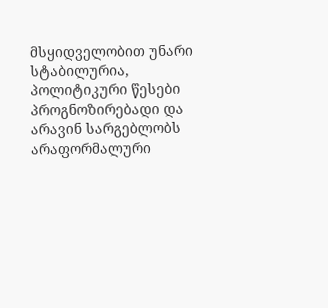მსყიდველობით უნარი სტაბილურია, პოლიტიკური წესები პროგნოზირებადი და არავინ სარგებლობს არაფორმალური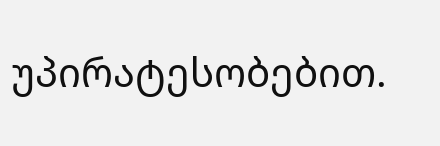უპირატესობებით.